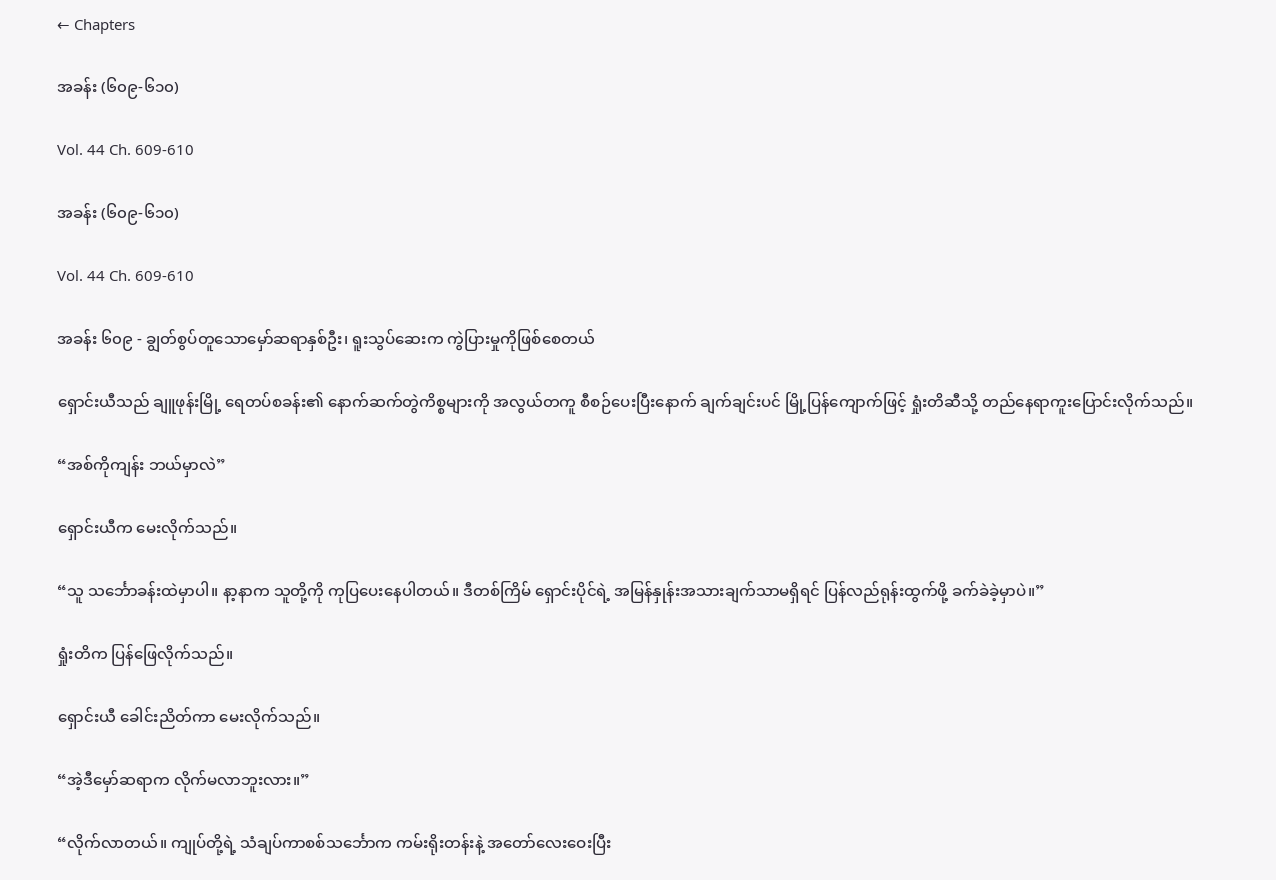← Chapters

အခန်း (၆၀၉-၆၁၀)

Vol. 44 Ch. 609-610

အခန်း (၆၀၉-၆၁၀)

Vol. 44 Ch. 609-610

အခန်း ၆၀၉ - ချွတ်စွပ်တူသောမှော်ဆရာနှစ်ဦး၊ ရူးသွပ်ဆေးက ကွဲပြားမှုကိုဖြစ်စေတယ်

ရှောင်းယီသည် ချူဖုန်းမြို့ ရေတပ်စခန်း၏ နောက်ဆက်တွဲကိစ္စများကို အလွယ်တကူ စီစဉ်ပေးပြီးနောက် ချက်ချင်းပင် မြို့ပြန်ကျောက်ဖြင့် ရှုံးတိဆီသို့ တည်နေရာကူးပြောင်းလိုက်သည်။

“အစ်ကိုကျန်း ဘယ်မှာလဲ”

ရှောင်းယီက မေးလိုက်သည်။

“သူ သင်္ဘောခန်းထဲမှာပါ။ နာ့နာက သူတို့ကို ကုပြပေးနေပါတယ်။ ဒီတစ်ကြိမ် ရှောင်းပိုင်ရဲ့ အမြန်နှုန်းအသားချက်သာမရှိရင် ပြန်လည်ရုန်းထွက်ဖို့ ခက်ခဲခဲ့မှာပဲ။”

ရှုံးတိက ပြန်ဖြေလိုက်သည်။

ရှောင်းယီ ခေါင်းညိတ်ကာ မေးလိုက်သည်။

“အဲ့ဒီမှော်ဆရာက လိုက်မလာဘူးလား။”

“လိုက်လာတယ်။ ကျုပ်တို့ရဲ့ သံချပ်ကာစစ်သင်္ဘောက ကမ်းရိုးတန်းနဲ့ အတော်လေးဝေးပြီး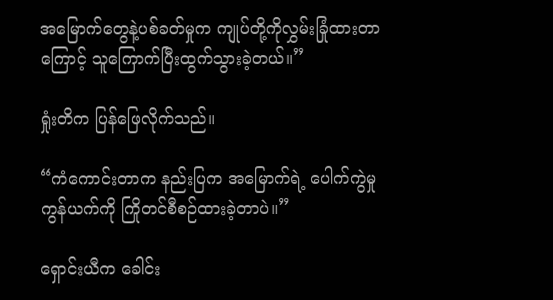အမြောက်တွေနဲ့ပစ်ခတ်မှုက ကျုပ်တို့ကိုလွှမ်းခြုံထားတာကြောင့် သူကြောက်ပြီးထွက်သွားခဲ့တယ်။”

ရှုံးတိက ပြန်ဖြေလိုက်သည်။

“ကံကောင်းတာက နည်းပြက အမြောက်ရဲ့ ပေါက်ကွဲမှုကွန်ယက်ကို ကြိုတင်စီစဉ်ထားခဲ့တာပဲ။”

ရှောင်းယီက ခေါင်း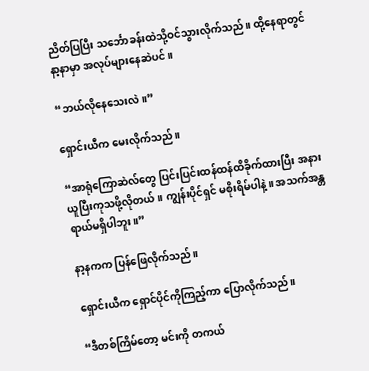ညိတ်ပြပြီး သင်္ဘောခန်းထဲသို့ဝင်သွားလိုက်သည်။ ထို့နေရာတွင် နာ့နာမှာ အလုပ်များနေဆဲပင်။

“ဘယ်လိုနေသေးလဲ။”

ရှောင်းယီက မေးလိုက်သည်။

“အာရုံကြောဆဲလ်တွေ ပြင်းပြင်းထန်ထန်ထိခိုက်ထားပြီး အနားယူပြီးကုသဖို့လိုတယ်။ ကျွန်းပိုင်ရှင် မစိုးရိမ်ပါနဲ့။ အသက်အန္တရာယ်မရှိပါဘူး။”

နာ့နကက ပြန်ဖြေလိုက်သည်။

ရှောင်းယီက ရှောင်ပိုင်ကိုကြည့်ကာ ပြောလိုက်သည်။

“ဒီတစ်ကြိမ်တော့ မင်းကို တကယ်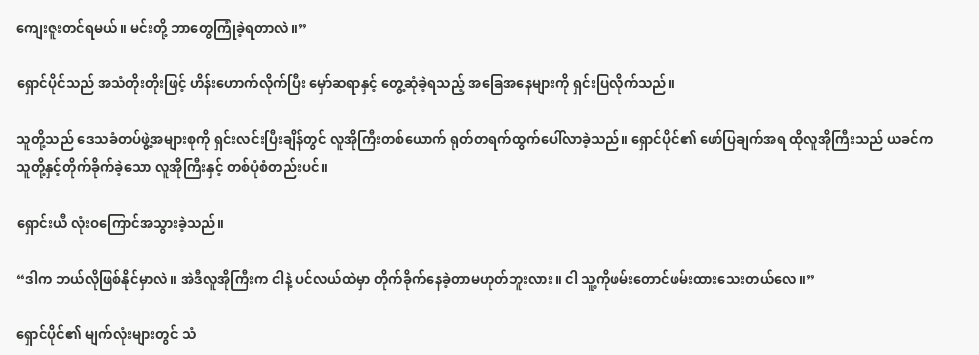ကျေးဇူးတင်ရမယ်။ မင်းတို့ ဘာတွေကြုံခဲ့ရတာလဲ။”

ရှောင်ပိုင်သည် အသံတိုးတိုးဖြင့် ဟိန်းဟောက်လိုက်ပြီး မှော်ဆရာနှင့် တွေ့ဆုံခဲ့ရသည့် အခြေအနေများကို ရှင်းပြလိုက်သည်။

သူတို့သည် ဒေသခံတပ်ဖွဲ့အများစုကို ရှင်းလင်းပြီးချိန်တွင် လူအိုကြီးတစ်ယောက် ရုတ်တရက်ထွက်ပေါ်လာခဲ့သည်။ ရှောင်ပိုင်၏ ဖော်ပြချက်အရ ထိုလူအိုကြီးသည် ယခင်က သူတို့နှင့်တိုက်ခိုက်ခဲ့သော လူအိုကြီးနှင့် တစ်ပုံစံတည်းပင်။

ရှောင်းယီ လုံးဝကြောင်အသွားခဲ့သည်။

“ဒါက ဘယ်လိုဖြစ်နိုင်မှာလဲ။ အဲဒီလူအိုကြီးက ငါနဲ့ ပင်လယ်ထဲမှာ တိုက်ခိုက်နေခဲ့တာမဟုတ်ဘူးလား။ ငါ သူ့ကိုဖမ်းတောင်ဖမ်းထားသေးတယ်လေ။”

ရှောင်ပိုင်၏ မျက်လုံးများတွင် သံ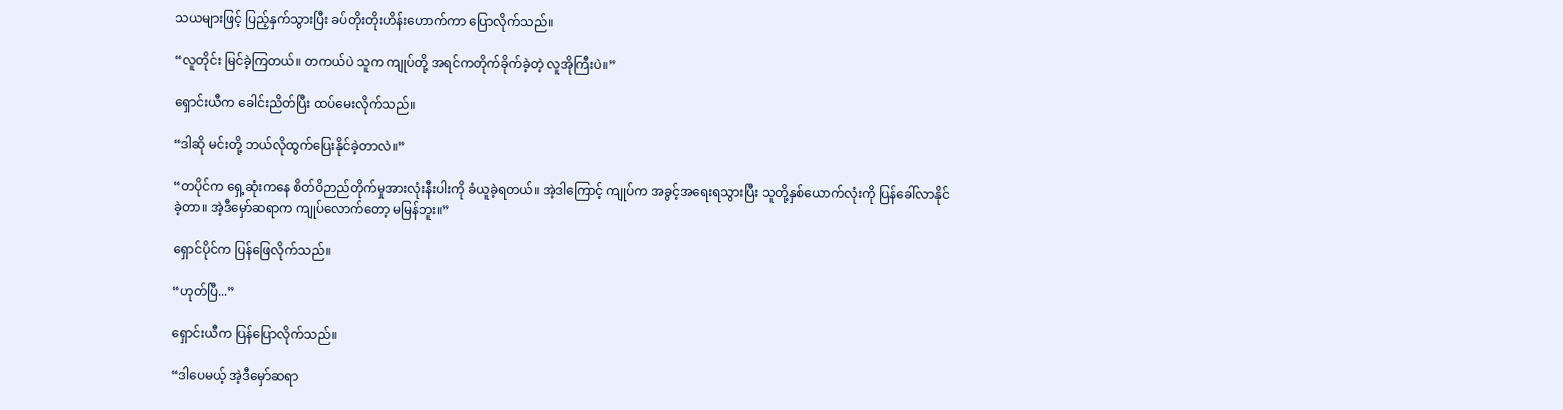သယများဖြင့် ပြည့်နှက်သွားပြီး ခပ်တိုးတိုးဟိန်းဟောက်ကာ ပြောလိုက်သည်။

“လူတိုင်း မြင်ခဲ့ကြတယ်။ တကယ်ပဲ သူက ကျုပ်တို့ အရင်ကတိုက်ခိုက်ခဲ့တဲ့ လူအိုကြီးပဲ။”

ရှောင်းယီက ခေါင်းညိတ်ပြီး ထပ်မေးလိုက်သည်။

“ဒါဆို မင်းတို့ ဘယ်လိုထွက်ပြေးနိုင်ခဲ့တာလဲ။”

“တပိုင်က ရှေ့ဆုံးကနေ စိတ်ဝိဉာည်တိုက်မှုအားလုံးနီးပါးကို ခံယူခဲ့ရတယ်။ အဲ့ဒါကြောင့် ကျုပ်က အခွင့်အရေးရသွားပြီး သူတို့နှစ်ယောက်လုံးကို ပြန်ခေါ်လာနိုင်ခဲ့တာ။ အဲ့ဒီမှော်ဆရာက ကျုပ်လောက်တော့ မမြန်ဘူး။”

ရှောင်ပိုင်က ပြန်ဖြေလိုက်သည်။

“ဟုတ်ပြီ...”

ရှောင်းယီက ပြန်ပြောလိုက်သည်။

“ဒါပေမယ့် အဲ့ဒီမှော်ဆရာ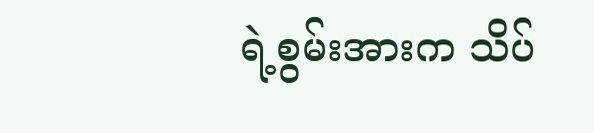ရဲ့စွမ်းအားက သိပ်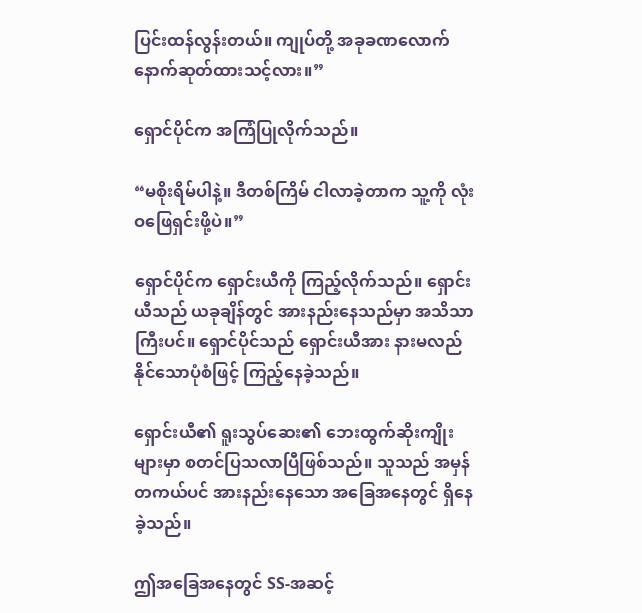ပြင်းထန်လွန်းတယ်။ ကျုပ်တို့ အခုခဏလောက် နောက်ဆုတ်ထားသင့်လား။”

ရှောင်ပိုင်က အကြံပြုလိုက်သည်။

“မစိုးရိမ်ပါနဲ့။ ဒီတစ်ကြိမ် ငါလာခဲ့တာက သူ့ကို လုံးဝဖြေရှင်းဖို့ပဲ။”

ရှောင်ပိုင်က ရှောင်းယီကို ကြည့်လိုက်သည်။ ရှောင်းယီသည် ယခုချိန်တွင် အားနည်းနေသည်မှာ အသိသာကြီးပင်။ ရှောင်ပိုင်သည် ရှောင်းယီအား နားမလည်နိုင်သောပုံစံဖြင့် ကြည့်နေခဲ့သည်။

ရှောင်းယီ၏ ရူးသွပ်ဆေး၏ ဘေးထွက်ဆိုးကျိုးများမှာ စတင်ပြသလာပြီဖြစ်သည်။ သူသည် အမှန်တကယ်ပင် အားနည်းနေသော အခြေအနေတွင် ရှိနေခဲ့သည်။

ဤအခြေအနေတွင် SS-အဆင့်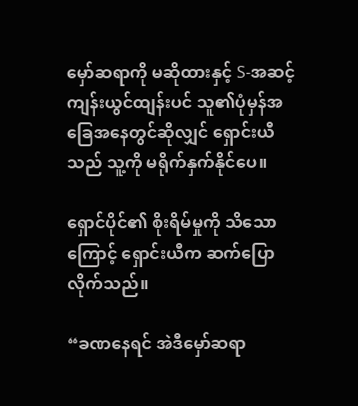မှော်ဆရာကို မဆိုထားနှင့် S-အဆင့်ကျန်းယွင်ထျန်းပင် သူ၏ပုံမှန်အခြေအနေတွင်ဆိုလျှင် ရှောင်းယီသည် သူ့ကို မရိုက်နှက်နိုင်ပေ။

ရှောင်ပိုင်၏ စိုးရိမ်မှုကို သိသောကြောင့် ရှောင်းယီက ဆက်ပြောလိုက်သည်။

“ခဏနေရင် အဲဒီမှော်ဆရာ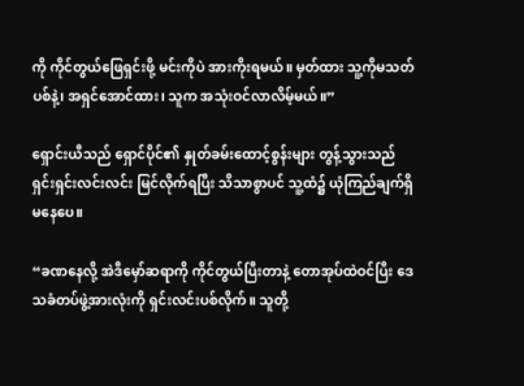ကို ကိုင်တွယ်ဖြေရှင်းဖို့ မင်းကိုပဲ အားကိုးရမယ်။ မှတ်ထား သူ့ကိုမသတ်ပစ်နဲ့၊ အရှင်အောင်ထား၊ သူက အသုံးဝင်လာလိမ့်မယ်။”

ရှောင်းယီသည် ရှောင်ပိုင်၏ နှုတ်ခမ်းထောင့်စွန်းများ တွန့်သွားသည် ရှင်းရှင်းလင်းလင်း မြင်လိုက်ရပြီး သိသာစွာပင် သူ့ထံ၌ ယုံကြည်ချက်ရှိမနေပေ။

“ခဏနေလို့ အဲဒီမှော်ဆရာကို ကိုင်တွယ်ပြီးတာနဲ့ တောအုပ်ထဲဝင်ပြီး ဒေသခံတပ်ဖွဲ့အားလုံးကို ရှင်းလင်းပစ်လိုက်။ သူတို့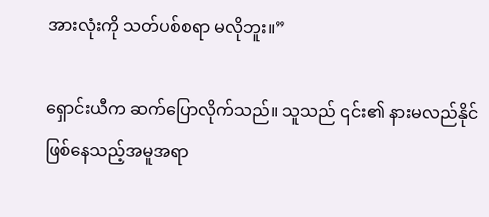အားလုံးကို သတ်ပစ်စရာ မလိုဘူး။”

ရှောင်းယီက ဆက်ပြောလိုက်သည်။ သူသည် ၎င်း၏ နားမလည်နိုင်ဖြစ်နေသည့်အမူအရာ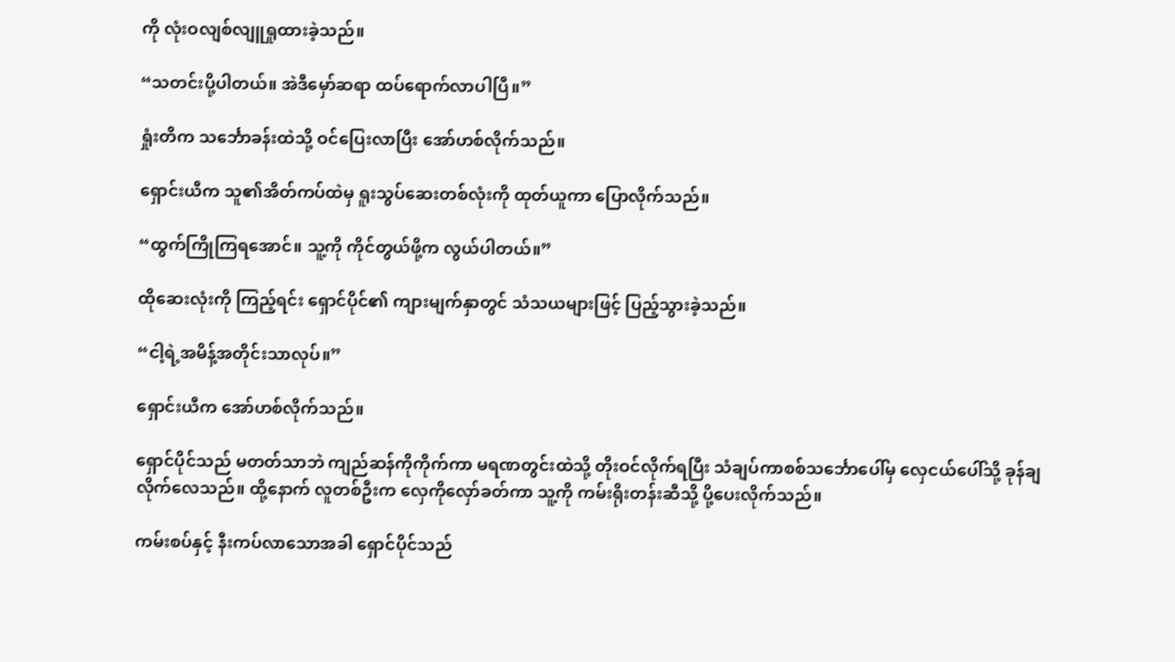ကို လုံးဝလျစ်လျူရှုထားခဲ့သည်။

“သတင်းပို့ပါတယ်။ အဲဒီမှော်ဆရာ ထပ်ရောက်လာပါပြီ။”

ရှုံးတိက သင်္ဘောခန်းထဲသို့ ဝင်ပြေးလာပြီး အော်ဟစ်လိုက်သည်။

ရှောင်းယီက သူ၏အိတ်ကပ်ထဲမှ ရူးသွပ်ဆေးတစ်လုံးကို ထုတ်ယူကာ ပြောလိုက်သည်။

“ထွက်ကြိုကြရအောင်။ သူ့ကို ကိုင်တွယ်ဖို့က လွယ်ပါတယ်။”

ထိုဆေးလုံးကို ကြည့်ရင်း ရှောင်ပိုင်၏ ကျားမျက်နှာတွင် သံသယများဖြင့် ပြည့်သွားခဲ့သည်။

“ငါ့ရဲ့အမိန့်အတိုင်းသာလုပ်။”

ရှောင်းယီက အော်ဟစ်လိုက်သည်။

ရှောင်ပိုင်သည် မတတ်သာဘဲ ကျည်ဆန်ကိုကိုက်ကာ မရဏတွင်းထဲသို့ တိုးဝင်လိုက်ရပြီး သံချပ်ကာစစ်သင်္ဘောပေါ်မှ လှေငယ်ပေါ်သို့ ခုန်ချလိုက်လေသည်။ ထို့နောက် လူတစ်ဦးက လှေကိုလှော်ခတ်ကာ သူ့ကို ကမ်းရိုးတန်းဆီသို့ ပို့ပေးလိုက်သည်။

ကမ်းစပ်နှင့် နီးကပ်လာသောအခါ ရှောင်ပိုင်သည်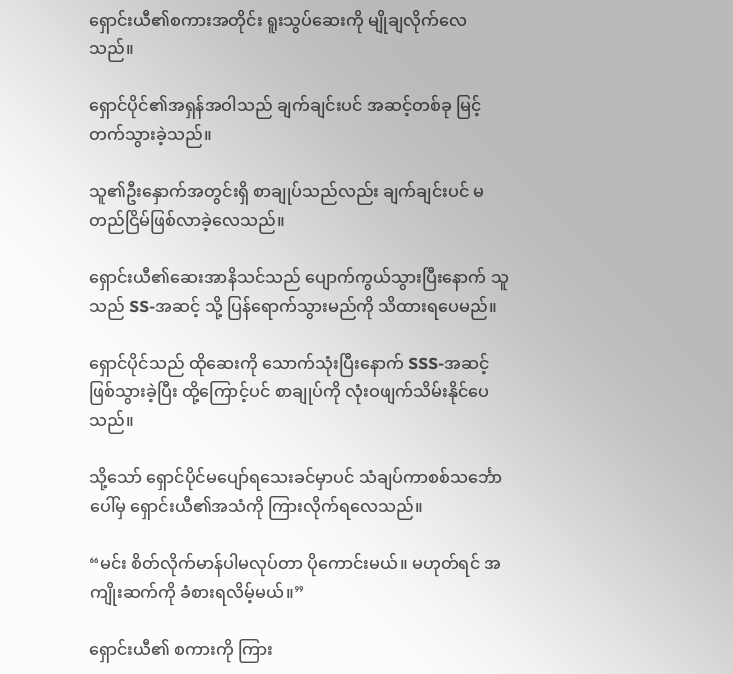ရှောင်းယီ၏စကားအတိုင်း ရူးသွပ်ဆေးကို မျိုချလိုက်လေသည်။

ရှောင်ပိုင်၏အရှန်အဝါသည် ချက်ချင်းပင် အဆင့်တစ်ခု မြင့်တက်သွားခဲ့သည်။

သူ၏ဦးနှောက်အတွင်းရှိ စာချုပ်သည်လည်း ချက်ချင်းပင် မတည်ငြိမ်ဖြစ်လာခဲ့လေသည်။

ရှောင်းယီ၏ဆေးအာနိသင်သည် ပျောက်ကွယ်သွားပြီးနောက် သူသည် SS-အဆင့် သို့ ပြန်ရောက်သွားမည်ကို သိထားရပေမည်။

ရှောင်ပိုင်သည် ထိုဆေးကို သောက်သုံးပြီးနောက် SSS-အဆင့်ဖြစ်သွားခဲ့ပြီး ထို့ကြောင့်ပင် စာချုပ်ကို လုံးဝဖျက်သိမ်းနိုင်ပေသည်။

သို့သော် ရှောင်ပိုင်မပျော်ရသေးခင်မှာပင် သံချပ်ကာစစ်သင်္ဘောပေါ်မှ ရှောင်းယီ၏အသံကို ကြားလိုက်ရလေသည်။

“မင်း စိတ်လိုက်မာန်ပါမလုပ်တာ ပိုကောင်းမယ်။ မဟုတ်ရင် အကျိုးဆက်ကို ခံစားရလိမ့်မယ်။”

ရှောင်းယီ၏ စကားကို ကြား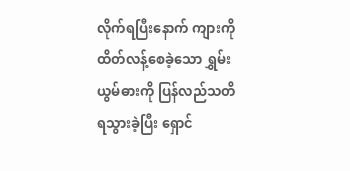လိုက်ရပြီးနောက် ကျားကို ထိတ်လန့်စေခဲ့သော ရွှမ်းယွမ်ဓားကို ပြန်လည်သတိရသွားခဲ့ပြီး ရှောင်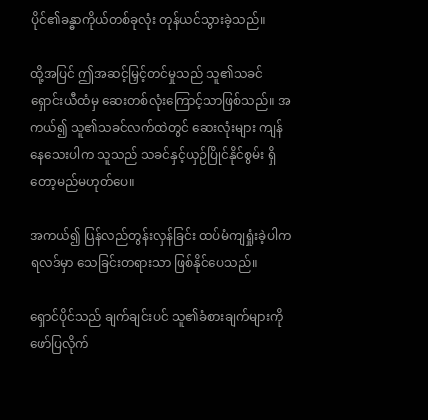ပိုင်၏ခန္ဓာကိုယ်တစ်ခုလုံး တုန်ယင်သွားခဲ့သည်။

ထို့အပြင် ဤအဆင့်မြှင့်တင်မှုသည် သူ၏သခင် ရှောင်းယီထံမှ ဆေးတစ်လုံးကြောင့်သာဖြစ်သည်။ အကယ်၍ သူ၏သခင်လက်ထဲတွင် ဆေးလုံးများ ကျန်နေသေးပါက သူသည် သခင်နှင့်ယှဉ်ပြိုင်နိုင်စွမ်း ရှိတော့မည်မဟုတ်ပေ။

အကယ်၍ ပြန်လည်တွန်းလှန်ခြင်း ထပ်မံကျရှုံးခဲ့ပါက ရလဒ်မှာ သေခြင်းတရားသာ ဖြစ်နိုင်ပေသည်။

ရှောင်ပိုင်သည် ချက်ချင်းပင် သူ၏ခံစားချက်များကို ဖော်ပြလိုက်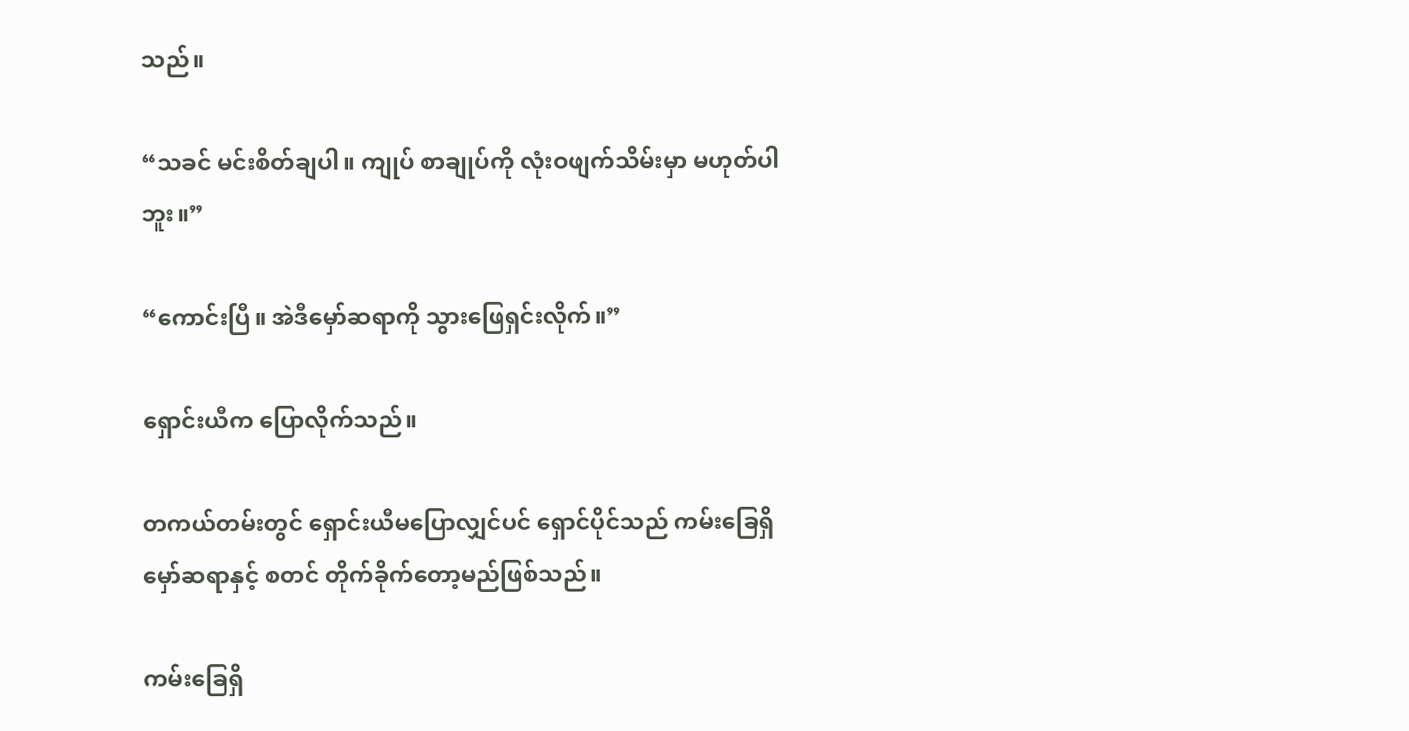သည်။

“သခင် မင်းစိတ်ချပါ။ ကျုပ် စာချုပ်ကို လုံးဝဖျက်သိမ်းမှာ မဟုတ်ပါဘူး။”

“ကောင်းပြီ။ အဲဒီမှော်ဆရာကို သွားဖြေရှင်းလိုက်။”

ရှောင်းယီက ပြောလိုက်သည်။

တကယ်တမ်းတွင် ရှောင်းယီမပြောလျှင်ပင် ရှောင်ပိုင်သည် ကမ်းခြေရှိ မှော်ဆရာနှင့် စတင် တိုက်ခိုက်တော့မည်ဖြစ်သည်။

ကမ်းခြေရှိ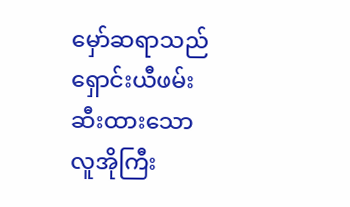မှော်ဆရာသည် ရှောင်းယီဖမ်းဆီးထားသော လူအိုကြီး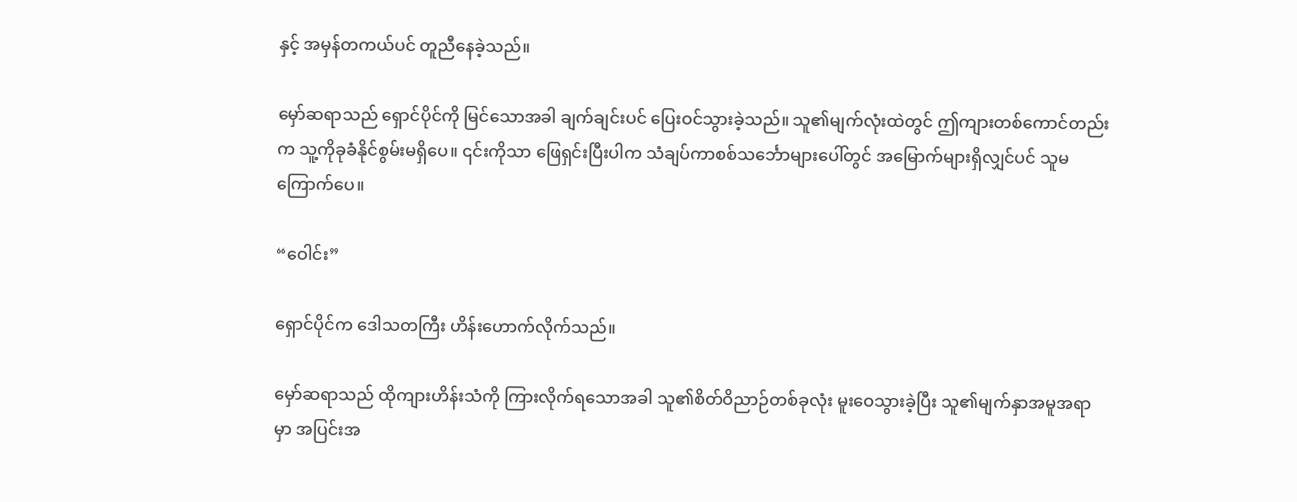နှင့် အမှန်တကယ်ပင် တူညီနေခဲ့သည်။

မှော်ဆရာသည် ရှောင်ပိုင်ကို မြင်သောအခါ ချက်ချင်းပင် ပြေးဝင်သွားခဲ့သည်။ သူ၏မျက်လုံးထဲတွင် ဤကျားတစ်ကောင်တည်းက သူ့ကိုခုခံနိုင်စွမ်းမရှိပေ။ ၎င်းကိုသာ ဖြေရှင်းပြီးပါက သံချပ်ကာစစ်သင်္ဘောများပေါ်တွင် အမြောက်များရှိလျှင်ပင် သူမကြောက်ပေ။

“ဝေါင်း”

ရှောင်ပိုင်က ဒေါသတကြီး ဟိန်းဟောက်လိုက်သည်။

မှော်ဆရာသည် ထိုကျားဟိန်းသံကို ကြားလိုက်ရသောအခါ သူ၏စိတ်ဝိညာဉ်တစ်ခုလုံး မူးဝေသွားခဲ့ပြီး သူ၏မျက်နှာအမူအရာမှာ အပြင်းအ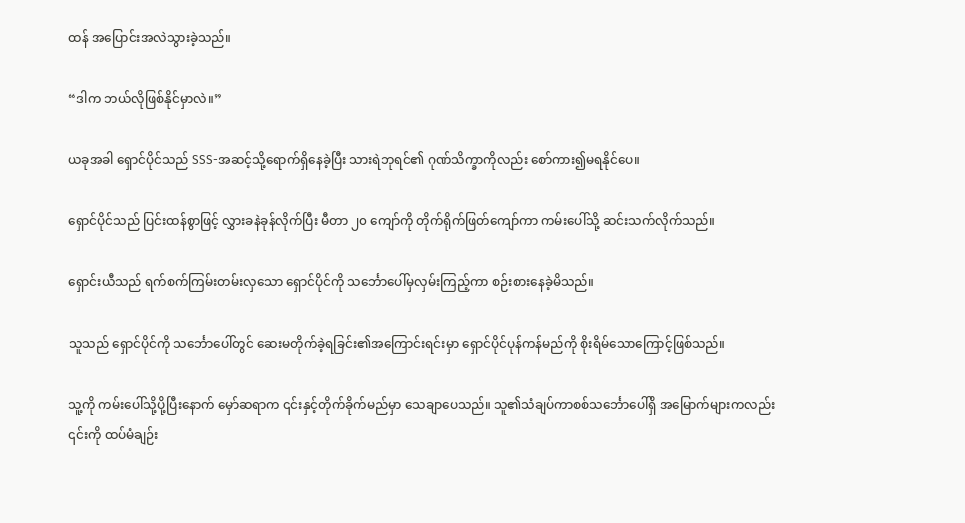ထန် အပြောင်းအလဲသွားခဲ့သည်။

“ဒါက ဘယ်လိုဖြစ်နိုင်မှာလဲ။”

ယခုအခါ ရှောင်ပိုင်သည် SSS-အဆင့်သို့ရောက်ရှိနေခဲ့ပြီး သားရဲဘုရင်၏ ဂုဏ်သိက္ခာကိုလည်း စော်ကား၍မရနိုင်ပေ။

ရှောင်ပိုင်သည် ပြင်းထန်စွာဖြင့် လွှားခနဲခုန်လိုက်ပြီး မီတာ ၂၀ ကျော်ကို တိုက်ရိုက်ဖြတ်ကျော်ကာ ကမ်းပေါ်သို့ ဆင်းသက်လိုက်သည်။

ရှောင်းယီသည် ရက်စက်ကြမ်းတမ်းလှသော ရှောင်ပိုင်ကို သင်္ဘောပေါ်မှလှမ်းကြည့်ကာ စဉ်းစားနေခဲ့မိသည်။

သူသည် ရှောင်ပိုင်ကို သင်္ဘောပေါ်တွင် ဆေးမတိုက်ခဲ့ရခြင်း၏အကြောင်းရင်းမှာ ရှောင်ပိုင်ပုန်ကန်မည်ကို စိုးရိမ်သောကြောင့်ဖြစ်သည်။

သူ့ကို ကမ်းပေါ်သို့ပို့ပြီးနောက် မှော်ဆရာက ၎င်းနှင့်တိုက်ခိုက်မည်မှာ သေချာပေသည်။ သူ၏သံချပ်ကာစစ်သင်္ဘောပေါ်ရှိ အမြောက်များကလည်း ၎င်းကို ထပ်မံချဉ်း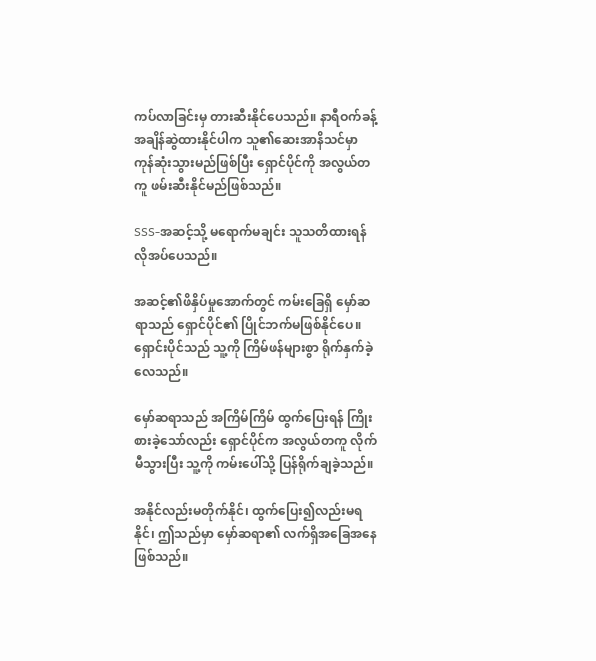ကပ်လာခြင်းမှ တားဆီးနိုင်ပေသည်။ နာရီဝက်ခန့် အချိန်ဆွဲထားနိုင်ပါက သူ၏ဆေးအာနိသင်မှာ ကုန်ဆုံးသွားမည်ဖြစ်ပြီး ရှောင်ပိုင်ကို အလွယ်တကူ ဖမ်းဆီးနိုင်မည်ဖြစ်သည်။

SSS-အဆင့်သို့ မရောက်မချင်း သူသတိထားရန် လိုအပ်ပေသည်။

အဆင့်၏ဖိနှိပ်မှုအောက်တွင် ကမ်းခြေရှိ မှော်ဆရာသည် ရှောင်ပိုင်၏ ပြိုင်ဘက်မဖြစ်နိုင်ပေ။ ရှောင်းပိုင်သည် သူ့ကို ကြိမ်ဖန်များစွာ ရိုက်နှက်ခဲ့လေသည်။

မှော်ဆရာသည် အကြိမ်ကြိမ် ထွက်ပြေးရန် ကြိုးစားခဲ့သော်လည်း ရှောင်ပိုင်က အလွယ်တကူ လိုက်မီသွားပြီး သူ့ကို ကမ်းပေါ်သို့ ပြန်ရိုက်ချခဲ့သည်။

အနိုင်လည်းမတိုက်နိုင်၊ ထွက်ပြေး၍လည်းမရနိုင်၊ ဤသည်မှာ မှော်ဆရာ၏ လက်ရှိအခြေအနေဖြစ်သည်။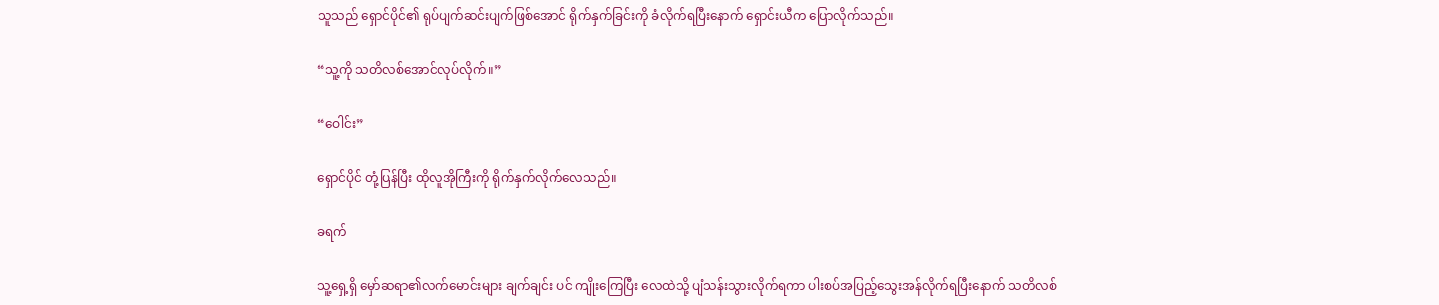သူသည် ရှောင်ပိုင်၏ ရုပ်ပျက်ဆင်းပျက်ဖြစ်အောင် ရိုက်နှက်ခြင်းကို ခံလိုက်ရပြီးနောက် ရှောင်းယီက ပြောလိုက်သည်။

“သူ့ကို သတိလစ်အောင်လုပ်လိုက်။”

“ဝေါင်း”

ရှောင်ပိုင် တုံ့ပြန်ပြီး ထိုလူအိုကြီးကို ရိုက်နှက်လိုက်လေသည်။

ခရက်

သူ့ရှေ့ရှိ မှော်ဆရာ၏လက်မောင်းများ ချက်ချင်း ပင် ကျိုးကြေပြီး လေထဲသို့ ပျံသန်းသွားလိုက်ရကာ ပါးစပ်အပြည့်သွေးအန်လိုက်ရပြီးနောက် သတိလစ်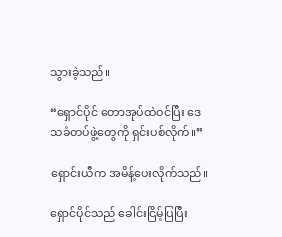သွားခဲ့သည်။

“ရှောင်ပိုင် တောအုပ်ထဲဝင်ပြီး ဒေသခံတပ်ဖွဲ့တွေကို ရှင်းပစ်လိုက်။”

ရှောင်းယီက အမိန့်ပေးလိုက်သည်။

ရှောင်ပိုင်သည် ခေါင်းငြိမ့်ပြပြီး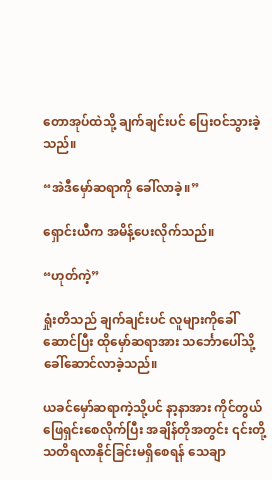တောအုပ်ထဲသို့ ချက်ချင်းပင် ပြေးဝင်သွားခဲ့သည်။

“အဲဒီမှော်ဆရာကို ခေါ်လာခဲ့။”

ရှောင်းယီက အမိန့်ပေးလိုက်သည်။

“ဟုတ်ကဲ့”

ရှုံးတိသည် ချက်ချင်းပင် လူများကိုခေါ်ဆောင်ပြီး ထိုမှော်ဆရာအား သင်္ဘောပေါ်သို့ ခေါ်ဆောင်လာခဲ့သည်။

ယခင်မှော်ဆရာကဲ့သို့ပင် နာ့နာအား ကိုင်တွယ်ဖြေရှင်းစေလိုက်ပြီး အချိန်တိုအတွင်း ၎င်းတို့ သတိရလာနိုင်ခြင်းမရှိစေရန် သေချာ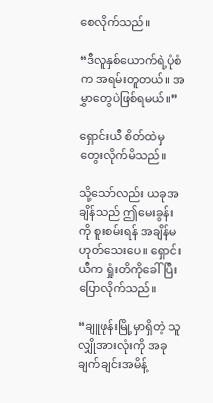စေလိုက်သည်။

“ဒီလူနှစ်ယောက်ရဲ့ပုံစံက အရမ်းတူတယ်။ အမွှာတွေပဲဖြစ်ရမယ်။”

ရှောင်းယီ စိတ်ထဲမှ တွေးလိုက်မိသည်။

သို့သော်လည်း ယခုအချိန်သည် ဤမေးခွန်းကို စူးစမ်းရန် အချိန်မဟုတ်သေးပေ။ ရှောင်းယီက ရှုံးတိကိုခေါ်ပြီး ပြောလိုက်သည်။

“ချူဖုန်းမြို့မှာရှိတဲ့ သူလျှိုအားလုံးကို အခုချက်ချင်းအမိန့်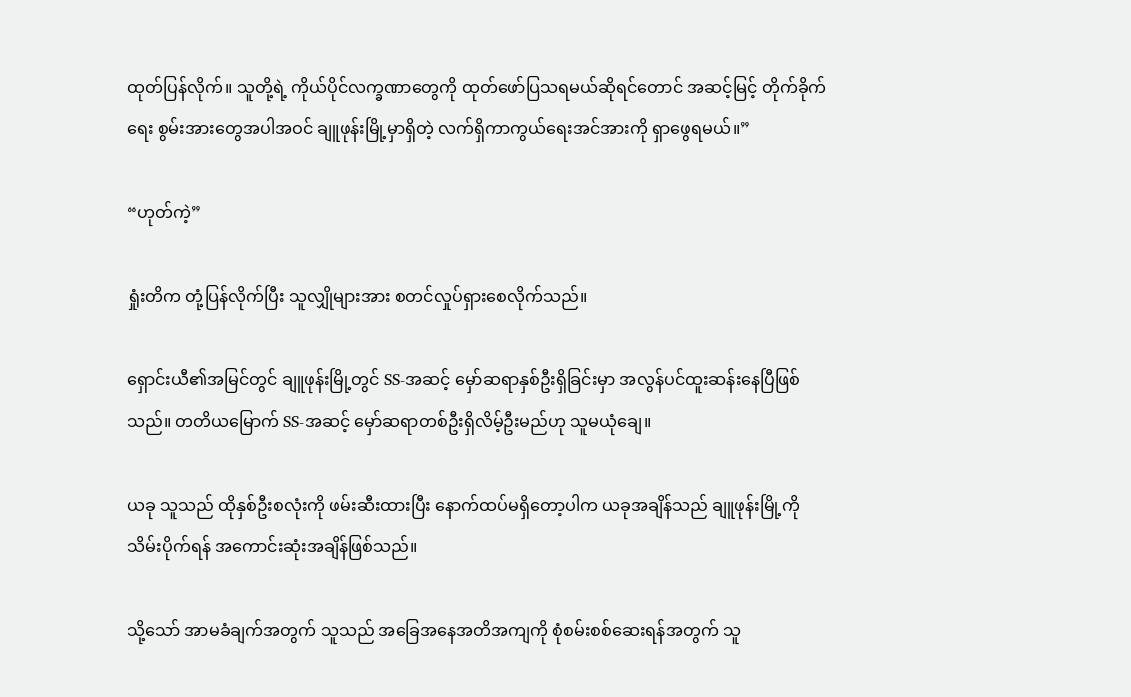ထုတ်ပြန်လိုက်။ သူတို့ရဲ့ ကိုယ်ပိုင်လက္ခဏာတွေကို ထုတ်ဖော်ပြသရမယ်ဆိုရင်တောင် အဆင့်မြင့် တိုက်ခိုက်ရေး စွမ်းအားတွေအပါအဝင် ချူဖုန်းမြို့မှာရှိတဲ့ လက်ရှိကာကွယ်ရေးအင်အားကို ရှာဖွေရမယ်။”

“ဟုတ်ကဲ့”

ရှုံးတိက တုံ့ပြန်လိုက်ပြီး သူလျှိုများအား စတင်လှုပ်ရှားစေလိုက်သည်။

ရှောင်းယီ၏အမြင်တွင် ချူဖုန်းမြို့တွင် SS-အဆင့် မှော်ဆရာနှစ်ဦးရှိခြင်းမှာ အလွန်ပင်ထူးဆန်းနေပြီဖြစ်သည်။ တတိယမြောက် SS-အဆင့် မှော်ဆရာတစ်ဦးရှိလိမ့်ဦးမည်ဟု သူမယုံချေ။

ယခု သူသည် ထိုနှစ်ဦးစလုံးကို ဖမ်းဆီးထားပြီး နောက်ထပ်မရှိတော့ပါက ယခုအချိန်သည် ချူဖုန်းမြို့ကို သိမ်းပိုက်ရန် အကောင်းဆုံးအချိန်ဖြစ်သည်။

သို့သော် အာမခံချက်အတွက် သူသည် အခြေအနေအတိအကျကို စုံစမ်းစစ်ဆေးရန်အတွက် သူ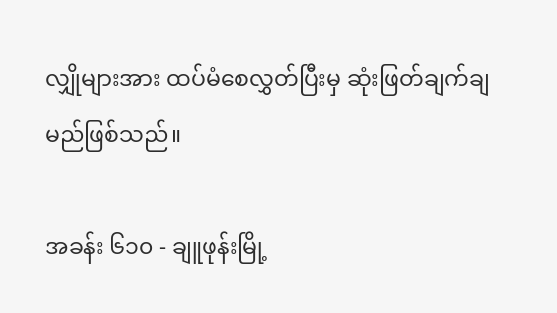လျှိုများအား ထပ်မံစေလွှတ်ပြီးမှ ဆုံးဖြတ်ချက်ချမည်ဖြစ်သည်။

အခန်း ၆၁၀ - ချူဖုန်းမြို့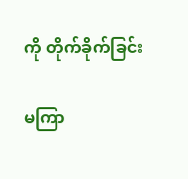ကို တိုက်ခိုက်ခြင်း

မကြာ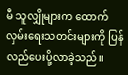မီ သူလျှိုများက ထောက်လှမ်းရေးသတင်းများကို ပြန်လည်ပေးပို့လာခဲ့သည်။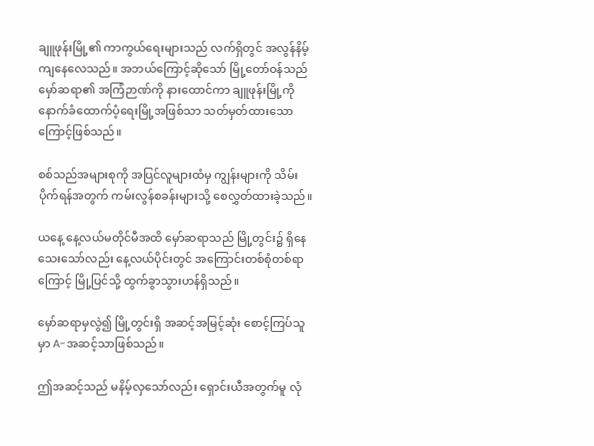ချူဖုန်းမြို့၏ ကာကွယ်ရေးများသည် လက်ရှိတွင် အလွန်နိမ့်ကျနေလေသည်။ အဘယ်ကြောင့်ဆိုသော် မြို့တော်ဝန်သည် မှော်ဆရာ၏ အကြံဉာဏ်ကို နားထောင်ကာ ချူဖုန်းမြို့ကို နောက်ခံထောက်ပံ့ရေးမြို့အဖြစ်သာ သတ်မှတ်ထားသောကြောင့်ဖြစ်သည်။

စစ်သည်အများစုကို အပြင်လူများထံမှ ကျွန်းများကို သိမ်းပိုက်ရန်အတွက် ကမ်းလွန်စခန်းများသို့ စေလွှတ်ထားခဲ့သည်။

ယနေ့ နေ့လယ်မတိုင်မီအထိ မှော်ဆရာသည် မြို့တွင်း၌ ရှိနေသေးသော်လည်း နေ့လယ်ပိုင်းတွင် အကြောင်းတစ်စုံတစ်ရာကြောင့် မြို့ပြင်သို့ ထွက်ခွာသွားဟန်ရှိသည်။

မှော်ဆရာမှလွဲ၍ မြို့တွင်းရှိ အဆင့်အမြင့်ဆုံး စောင့်ကြပ်သူမှာ A-အဆင့်သာဖြစ်သည်။

ဤအဆင့်သည် မနိမ့်လှသော်လည်း ရှောင်းယီအတွက်မူ လုံ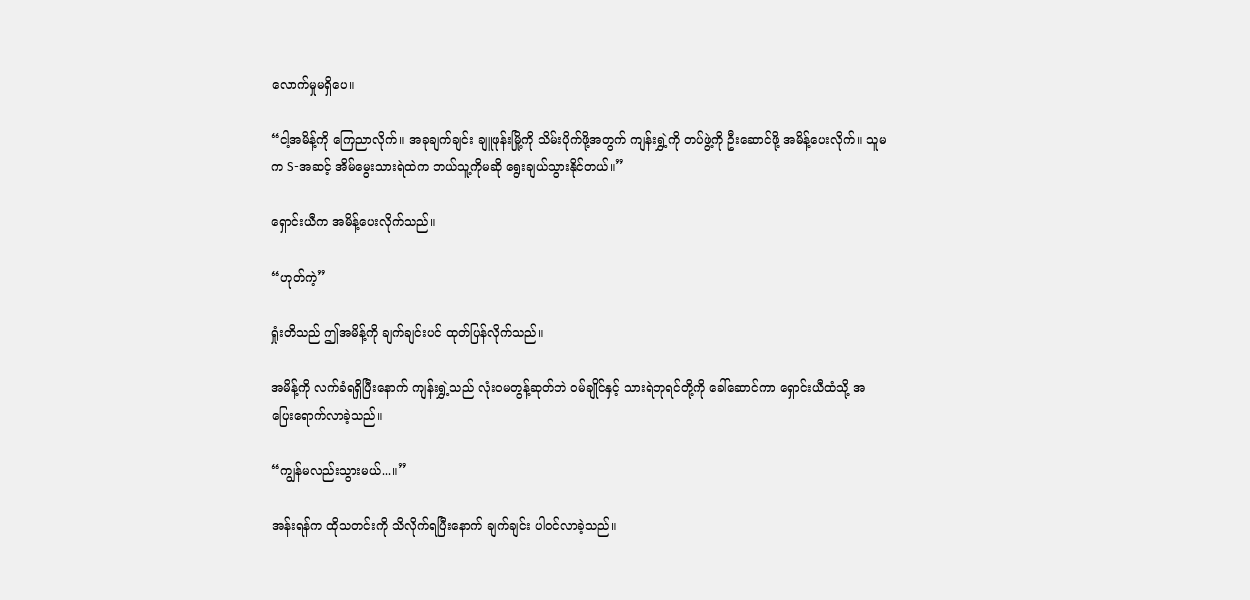လောက်မှုမရှိပေ။

“ငါ့အမိန့်ကို ကြေညာလိုက်။ အခုချက်ချင်း ချူဖုန်းမြို့ကို သိမ်းပိုက်ဖို့အတွက် ကျန်းရွှဲ့ကို တပ်ဖွဲ့ကို ဦးဆောင်ဖို့ အမိန့်ပေးလိုက်။ သူမက S-အဆင့် အိမ်မွေးသားရဲထဲက ဘယ်သူ့ကိုမဆို ရွေးချယ်သွားနိုင်တယ်။”

ရှောင်းယီက အမိန့်ပေးလိုက်သည်။

“ဟုတ်ကဲ့”

ရှုံးတိသည် ဤအမိန့်ကို ချက်ချင်းပင် ထုတ်ပြန်လိုက်သည်။

အမိန့်ကို လက်ခံရရှိပြီးနောက် ကျန်းရွှဲ့သည် လုံးဝမတွန့်ဆုတ်ဘဲ ဝမ်ချိုင်နှင့် သားရဲဘုရင်တို့ကို ခေါ်ဆောင်ကာ ရှောင်းယီထံသို့ အပြေးရောက်လာခဲ့သည်။

“ကျွန်မလည်းသွားမယ်...။”

အန်းရန်က ထိုသတင်းကို သိလိုက်ရပြီးနောက် ချက်ချင်း ပါဝင်လာခဲ့သည်။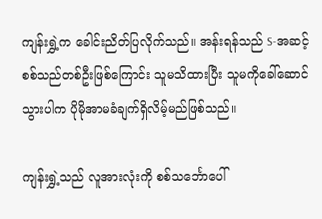ကျန်းရွှဲ့က ခေါင်းညိတ်ပြလိုက်သည်။ အန်းရန်သည် S-အဆင့် စစ်သည်တစ်ဦးဖြစ်ကြောင်း သူမသိထားပြီး သူမကိုခေါ်ဆောင်သွားပါက ပိုမိုအာမခံချက်ရှိလိမ့်မည်ဖြစ်သည်။

ကျန်းရွှဲ့သည် လူအားလုံးကို စစ်သင်္ဘောပေါ်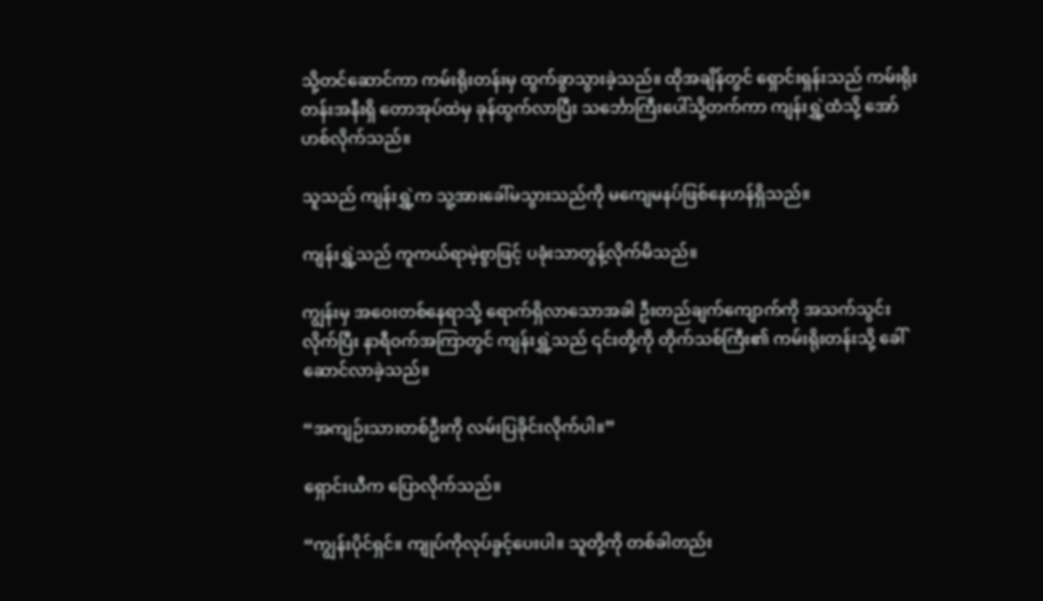သို့တင်ဆောင်ကာ ကမ်းရိုးတန်းမှ ထွက်ခွာသွားခဲ့သည်။ ထိုအချိန်တွင် ရှောင်းရှန်းသည် ကမ်းရိုးတန်းအနီးရှိ တောအုပ်ထဲမှ ခုန်ထွက်လာပြီး သင်္ဘောကြီးပေါ်သို့တက်ကာ ကျန်းရွှဲ့ထံသို့ အော်ဟစ်လိုက်သည်။

သူသည် ကျန်းရွှဲ့က သူ့အားခေါ်မသွားသည်ကို မကျေမနပ်ဖြစ်နေဟန်ရှိသည်။

ကျန်းရွှဲ့သည် ကူကယ်ရာမဲ့စွာဖြင့် ပခုံးသာတွန့်လိုက်မိသည်။

ကျွန်းမှ အဝေးတစ်နေရာသို့ ရောက်ရှိလာသောအခါ ဦးတည်ချက်ကျောက်ကို အသက်သွင်းလိုက်ပြီး နာရီဝက်အကြာတွင် ကျန်းရွှဲ့သည် ၎င်းတို့ကို တိုက်သစ်ကြီး၏ ကမ်းရိုးတန်းသို့ ခေါ်ဆောင်လာခဲ့သည်။

“အကျဉ်းသားတစ်ဦးကို လမ်းပြခိုင်းလိုက်ပါ။”

ရှောင်းယီက ပြောလိုက်သည်။

“ကျွန်းပိုင်ရှင်။ ကျုပ်ကိုလုပ်ခွင့်ပေးပါ။ သူတို့ကို တစ်ခါတည်း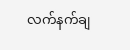လက်နက်ချ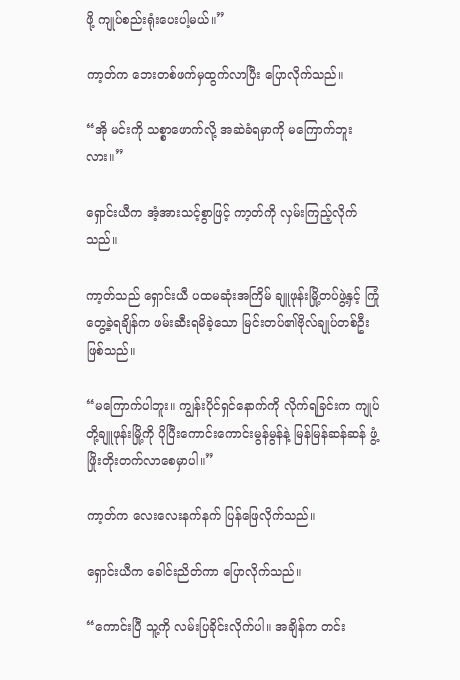ဖို့ ကျုပ်စည်းရုံးပေးပါ့မယ်။”

ကာ့တ်က ဘေးတစ်ဖက်မှထွက်လာပြီး ပြောလိုက်သည်။

“အို မင်းကို သစ္စာဖောက်လို့ အဆဲခံရမှာကို မကြောက်ဘူးလား။”

ရှောင်းယီက အံ့အားသင့်စွာဖြင့် ကာ့တ်ကို လှမ်းကြည့်လိုက်သည်။

ကာ့တ်သည် ရှောင်းယီ ပထမဆုံးအကြိမ် ချူဖုန်းမြို့တပ်ဖွဲ့နှင့် ကြုံတွေ့ခဲ့ရချိန်က ဖမ်းဆီးရမိခဲ့သော မြင်းတပ်၏ဗိုလ်ချုပ်တစ်ဦးဖြစ်သည်။

“မကြောက်ပါဘူး။ ကျွန်းပိုင်ရှင်နောက်ကို လိုက်ရခြင်းက ကျုပ်တို့ချူဖုန်းမြို့ကို ပိုပြီးကောင်းကောင်းမွန်မွန်နဲ့ မြန်မြန်ဆန်ဆန် ဖွံ့ဖြိုးတိုးတက်လာစေမှာပါ။”

ကာ့တ်က လေးလေးနက်နက် ပြန်ဖြေလိုက်သည်။

ရှောင်းယီက ခေါင်းညိတ်ကာ ပြောလိုက်သည်။

“ကောင်းပြီ သူ့ကို လမ်းပြခိုင်းလိုက်ပါ။ အချိန်က တင်း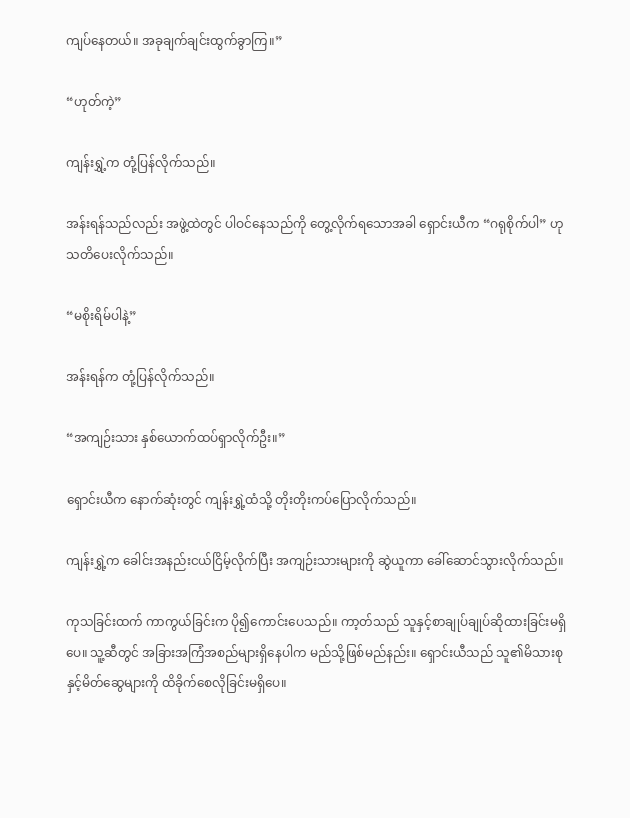ကျပ်နေတယ်။ အခုချက်ချင်းထွက်ခွာကြ။”

“ဟုတ်ကဲ့”

ကျန်းရွှဲ့က တုံ့ပြန်လိုက်သည်။

အန်းရန်သည်လည်း အဖွဲ့ထဲတွင် ပါဝင်နေသည်ကို တွေ့လိုက်ရသောအခါ ရှောင်းယီက “ဂရုစိုက်ပါ” ဟု သတိပေးလိုက်သည်။

“မစိုးရိမ်ပါနဲ့”

အန်းရန်က တုံ့ပြန်လိုက်သည်။

“အကျဉ်းသား နှစ်ယောက်ထပ်ရှာလိုက်ဦး။”

ရှောင်းယီက နောက်ဆုံးတွင် ကျန်းရွှဲ့ထံသို့ တိုးတိုးကပ်ပြောလိုက်သည်။

ကျန်းရွှဲ့က ခေါင်းအနည်းငယ်ငြိမ့်လိုက်ပြီး အကျဉ်းသားများကို ဆွဲယူကာ ခေါ်ဆောင်သွားလိုက်သည်။

ကုသခြင်းထက် ကာကွယ်ခြင်းက ပို၍ကောင်းပေသည်။ ကာ့တ်သည် သူနှင့်စာချုပ်ချုပ်ဆိုထားခြင်းမရှိပေ။ သူ့ဆီတွင် အခြားအကြံအစည်များရှိနေပါက မည်သို့ဖြစ်မည်နည်း။ ရှောင်းယီသည် သူ၏မိသားစုနှင့်မိတ်ဆွေများကို ထိခိုက်စေလိုခြင်းမရှိပေ။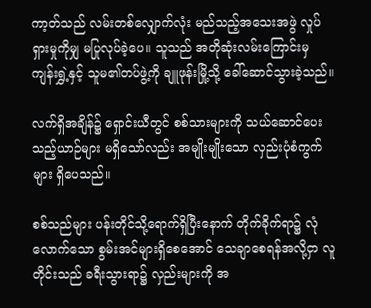ကာ့တ်သည် လမ်းတစ်လျှောက်လုံး မည်သည့်အသေးအဖွဲ လှုပ်ရှားမှုကိုမျှ မပြုလုပ်ခဲ့ပေ။ သူသည် အတိုဆုံးလမ်းကြောင်းမှ ကျန်းရွှဲ့နှင့် သူမ၏တပ်ဖွဲ့ကို ချူဖုန်းမြို့သို့ ခေါ်ဆောင်သွားခဲ့သည်။

လက်ရှိအချိန်၌ ရှောင်းယီတွင် စစ်သားများကို သယ်ဆောင်ပေးသည့်ယာဉ်များ မရှိသော်လည်း အမျိုးမျိုးသော လှည်းပုံစံကွက်များ ရှိပေသည်။

စစ်သည်များ ပန်းတိုင်သို့ရောက်ရှိပြီးနောက် တိုက်ခိုက်ရာ၌ လုံလောက်သော စွမ်းအင်များရှိစေအောင် သေချာစေရန်အလို့ငှာ လူတိုင်းသည် ခရီးသွားရာ၌ လှည်းများကို အ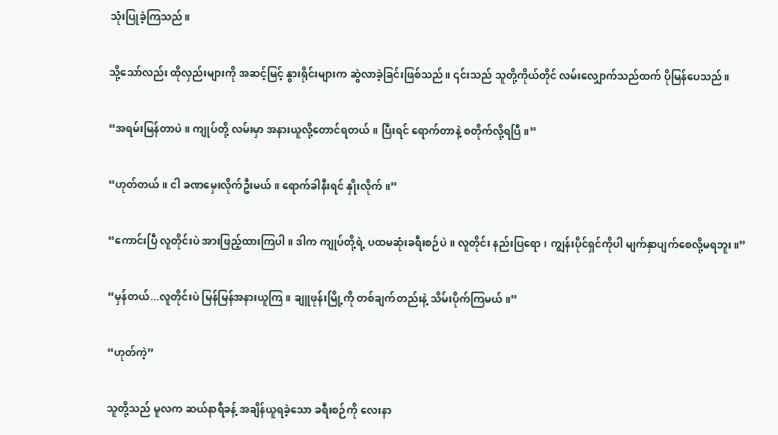သုံးပြုခဲ့ကြသည်။

သို့သော်လည်း ထိုလှည်းများကို အဆင့်မြင့် နွားရိုင်းများက ဆွဲလာခဲ့ခြင်းဖြစ်သည်။ ၎င်းသည် သူတို့ကိုယ်တိုင် လမ်းလျှောက်သည်ထက် ပိုမြန်ပေသည်။

“အရမ်းမြန်တာပဲ။ ကျုပ်တို့ လမ်းမှာ အနားယူလို့တောင်ရတယ်။ ပြီးရင် ရောက်တာနဲ့ စတိုက်လို့ရပြီ။”

“ဟုတ်တယ်။ ငါ ခဏမှေးလိုက်ဦးမယ်။ ရောက်ခါနီးရင် နှိုးလိုက်။”

“ကောင်းပြီ လူတိုင်းပဲ အားဖြည့်ထားကြပါ။ ဒါက ကျုပ်တို့ရဲ့ ပထမဆုံးခရီးစဉ်ပဲ။ လူတိုင်း နည်းပြရော၊ ကျွန်းပိုင်ရှင်ကိုပါ မျက်နှာပျက်စေလို့မရဘူး။”

“မှန်တယ်...လူတိုင်းပဲ မြန်မြန်အနားယူကြ။ ချူဖုန်းမြို့ကို တစ်ချက်တည်းနဲ့ သိမ်းပိုက်ကြမယ်။”

“ဟုတ်ကဲ့”

သူတို့သည် မူလက ဆယ်နာရီခန့် အချိန်ယူရခဲ့သော ခရီးစဉ်ကို လေးနာ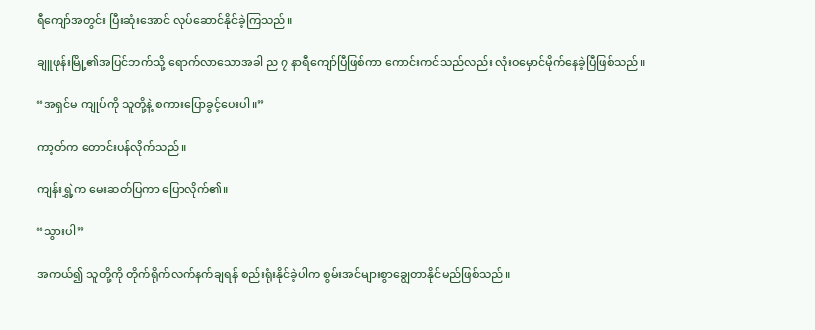ရီကျော်အတွင်း ပြီးဆုံးအောင် လုပ်ဆောင်နိုင်ခဲ့ကြသည်။

ချူဖုန်းမြို့၏အပြင်ဘက်သို့ ရောက်လာသောအခါ ည ၇ နာရီကျော်ပြီဖြစ်ကာ ကောင်းကင်သည်လည်း လုံးဝမှောင်မိုက်နေခဲ့ပြီဖြစ်သည်။

“အရှင်မ ကျုပ်ကို သူတို့နဲ့ စကားပြောခွင့်ပေးပါ။”

ကာ့တ်က တောင်းပန်လိုက်သည်။

ကျန်းရွှဲ့က မေးဆတ်ပြကာ ပြောလိုက်၏။

“သွားပါ”

အကယ်၍ သူတို့ကို တိုက်ရိုက်လက်နက်ချရန် စည်းရုံးနိုင်ခဲ့ပါက စွမ်းအင်များစွာချွေတာနိုင်မည်ဖြစ်သည်။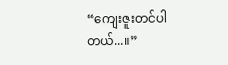“ကျေးဇူးတင်ပါတယ်...။”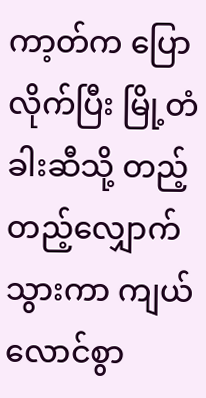ကာ့တ်က ပြောလိုက်ပြီး မြို့တံခါးဆီသို့ တည့်တည့်လျှောက်သွားကာ ကျယ်လောင်စွာ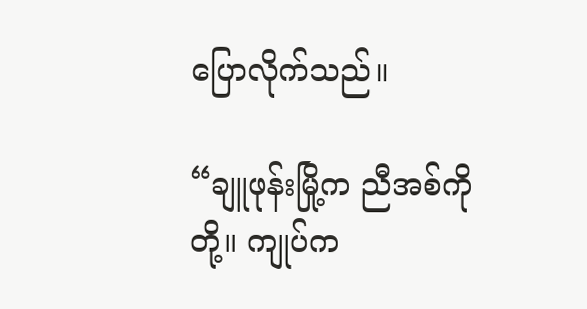ပြောလိုက်သည်။

“ချူဖုန်းမြို့က ညီအစ်ကိုတို့။ ကျုပ်က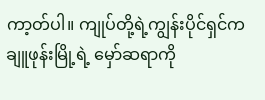ကာ့တ်ပါ။ ကျုပ်တို့ရဲ့ကျွန်းပိုင်ရှင်က ချူဖုန်းမြို့ရဲ့ မှော်ဆရာကို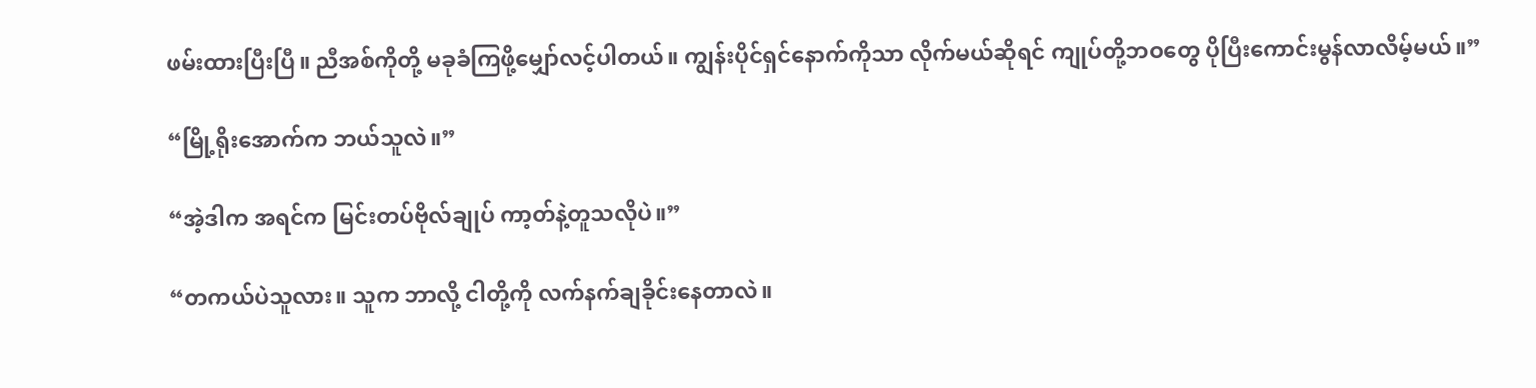ဖမ်းထားပြီးပြီ။ ညီအစ်ကိုတို့ မခုခံကြဖို့မျှော်လင့်ပါတယ်။ ကျွန်းပိုင်ရှင်နောက်ကိုသာ လိုက်မယ်ဆိုရင် ကျုပ်တို့ဘဝတွေ ပိုပြီးကောင်းမွန်လာလိမ့်မယ်။”

“မြို့ရိုးအောက်က ဘယ်သူလဲ။”

“အဲ့ဒါက အရင်က မြင်းတပ်ဗိုလ်ချုပ် ကာ့တ်နဲ့တူသလိုပဲ။”

“တကယ်ပဲသူလား။ သူက ဘာလို့ ငါတို့ကို လက်နက်ချခိုင်းနေတာလဲ။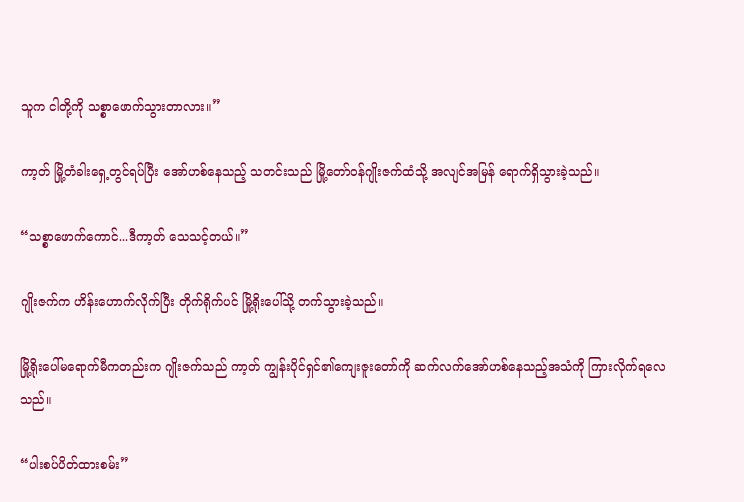သူက ငါတို့ကို သစ္စာဖောက်သွားတာလား။”

ကာ့တ် မြို့တံခါးရှေ့တွင်ရပ်ပြီး အော်ဟစ်နေသည့် သတင်းသည် မြို့တော်ဝန်ဂျိုးဇက်ထံသို့ အလျင်အမြန် ရောက်ရှိသွားခဲ့သည်။

“သစ္စာဖောက်ကောင်...ဒီကာ့တ် သေသင့်တယ်။”

ဂျိုးဇက်က ဟိန်းဟောက်လိုက်ပြီး တိုက်ရိုက်ပင် မြို့ရိုးပေါ်သို့ တက်သွားခဲ့သည်။

မြို့ရိုးပေါ်မရောက်မီကတည်းက ဂျိုးဇက်သည် ကာ့တ် ကျွန်းပိုင်ရှင်၏ကျေးဇူးတော်ကို ဆက်လက်အော်ဟစ်နေသည့်အသံကို ကြားလိုက်ရလေသည်။

“ပါးစပ်ပိတ်ထားစမ်း”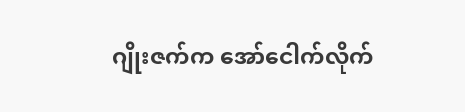ဂျိုးဇက်က အော်ငေါက်လိုက်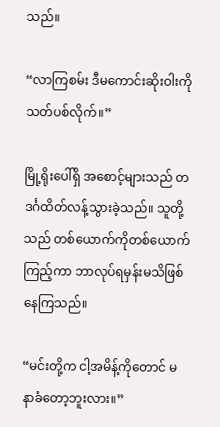သည်။

“လာကြစမ်း ဒီမကောင်းဆိုးဝါးကို သတ်ပစ်လိုက်။”

မြို့ရိုးပေါ်ရှိ အစောင့်များသည် တဒင်္ဂထိတ်လန့်သွားခဲ့သည်။ သူတို့သည် တစ်ယောက်ကိုတစ်ယောက်ကြည့်ကာ ဘာလုပ်ရမှန်းမသိဖြစ်နေကြသည်။

“မင်းတို့က ငါ့အမိန့်ကိုတောင် မနာခံတော့ဘူးလား။”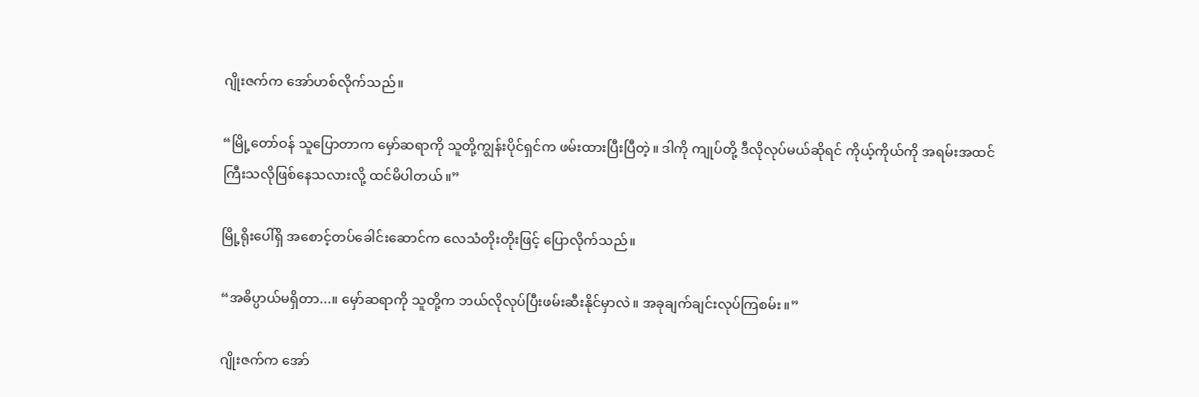ဂျိုးဇက်က အော်ဟစ်လိုက်သည်။

“မြို့တော်ဝန် သူပြောတာက မှော်ဆရာကို သူတို့ကျွန်းပိုင်ရှင်က ဖမ်းထားပြီးပြီတဲ့။ ဒါကို ကျုပ်တို့ ဒီလိုလုပ်မယ်ဆိုရင် ကိုယ့်ကိုယ်ကို အရမ်းအထင်ကြီးသလိုဖြစ်နေသလားလို့ ထင်မိပါတယ်။”

မြို့ရိုးပေါ်ရှိ အစောင့်တပ်ခေါင်းဆောင်က လေသံတိုးတိုးဖြင့် ပြောလိုက်သည်။

“အဓိပ္ပာယ်မရှိတာ...။ မှော်ဆရာကို သူတို့က ဘယ်လိုလုပ်ပြီးဖမ်းဆီးနိုင်မှာလဲ။ အခုချက်ချင်းလုပ်ကြစမ်း။”

ဂျိုးဇက်က အော်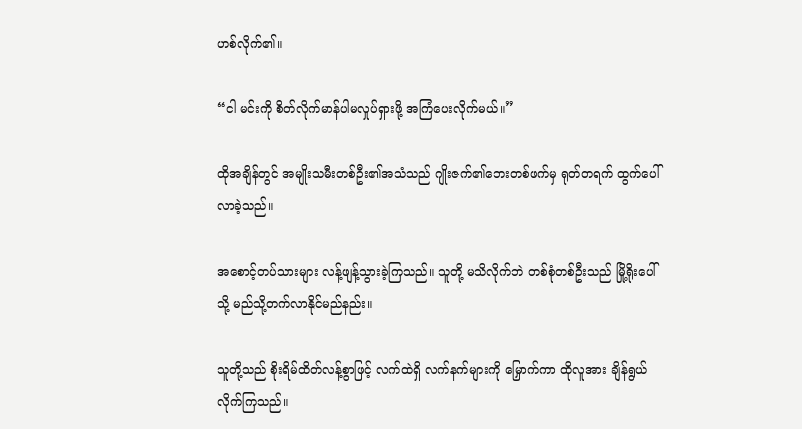ဟစ်လိုက်၏။

“ငါ မင်းကို စိတ်လိုက်မာန်ပါမလှုပ်ရှားဖို့ အကြံပေးလိုက်မယ်။”

ထိုအချိန်တွင် အမျိုးသမီးတစ်ဦး၏အသံသည် ဂျိုးဇက်၏ဘေးတစ်ဖက်မှ ရုတ်တရက် ထွက်ပေါ်လာခဲ့သည်။

အစောင့်တပ်သားများ လန့်ဖျန့်သွားခဲ့ကြသည်။ သူတို့ မသိလိုက်ဘဲ တစ်စုံတစ်ဦးသည် မြို့ရိုးပေါ်သို့ မည်သို့တက်လာနိုင်မည်နည်း။

သူတို့သည် စိုးရိမ်ထိတ်လန့်စွာဖြင့် လက်ထဲရှိ လက်နက်များကို မြှောက်ကာ ထိုလူအား ချိန်ရွယ်လိုက်ကြသည်။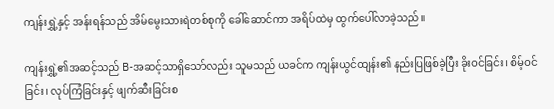ကျန်းရွှဲ့နှင့် အန်းရန်သည် အိမ်မွေးသားရဲတစ်စုကို ခေါ်ဆောင်ကာ အရိပ်ထဲမှ ထွက်ပေါ်လာခဲ့သည်။

ကျန်းရွှဲ့၏အဆင့်သည် B-အဆင့်သာရှိသော်လည်း သူမသည် ယခင်က ကျန်းယွင်ထျန်း၏ နည်းပြဖြစ်ခဲ့ပြီး ခိုးဝင်ခြင်း၊ စိမ့်ဝင်ခြင်း၊ လုပ်ကြံခြင်းနှင့် ဖျက်ဆီးခြင်းစ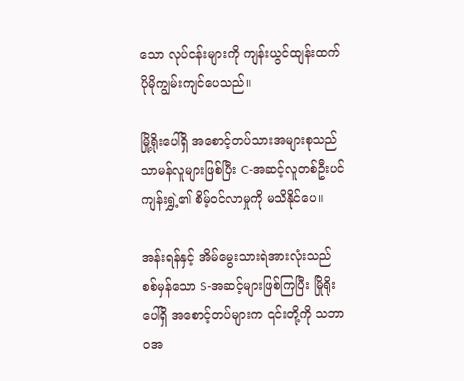သော လုပ်ငန်းများကို ကျန်းယွင်ထျန်းထက် ပိုမိုကျွမ်းကျင်ပေသည်။

မြို့ရိုးပေါ်ရှိ အစောင့်တပ်သားအများစုသည် သာမန်လူများဖြစ်ပြီး C-အဆင့်လူတစ်ဦးပင် ကျန်းရွှဲ့၏ စိမ့်ဝင်လာမှုကို မသိနိုင်ပေ။

အန်းရန်နှင့် အိမ်မွေးသားရဲအားလုံးသည် စစ်မှန်သော S-အဆင့်များဖြစ်ကြပြီး မြိုရိုးပေါ်ရှိ အစောင့်တပ်များက ၎င်းတို့ကို သဘာဝအ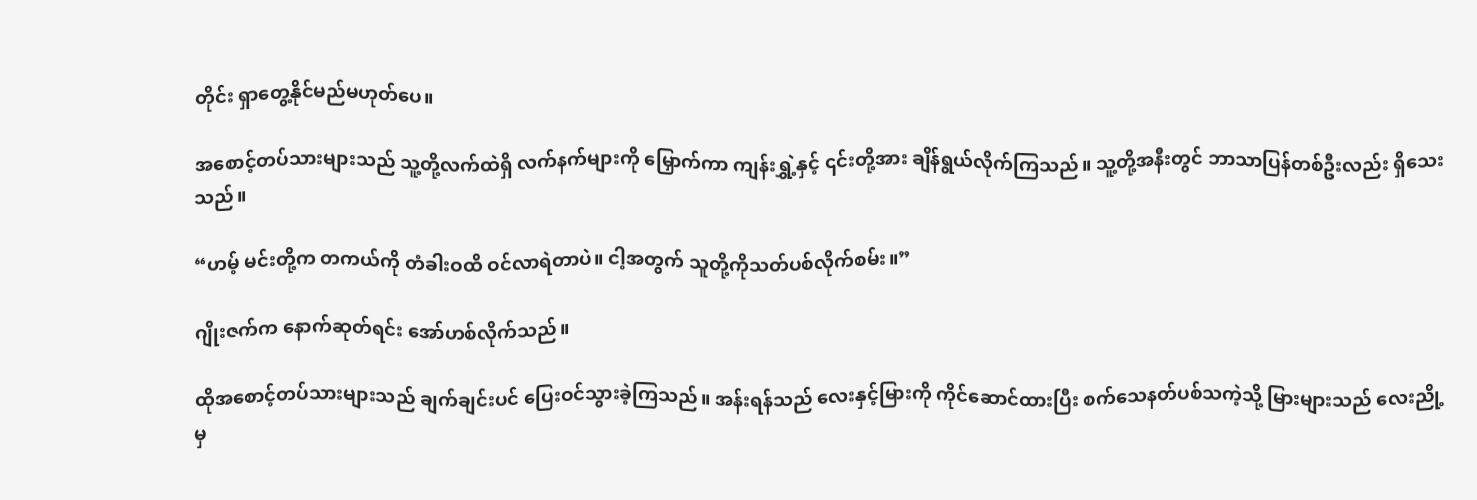တိုင်း ရှာတွေ့နိုင်မည်မဟုတ်ပေ။

အစောင့်တပ်သားများသည် သူ့တို့လက်ထဲရှိ လက်နက်များကို မြှောက်ကာ ကျန်းရွှဲ့နှင့် ၎င်းတို့အား ချိန်ရွယ်လိုက်ကြသည်။ သူ့တို့အနီးတွင် ဘာသာပြန်တစ်ဦးလည်း ရှိသေးသည်။

“ဟမ့် မင်းတို့က တကယ်ကို တံခါးဝထိ ဝင်လာရဲတာပဲ။ ငါ့အတွက် သူတို့ကိုသတ်ပစ်လိုက်စမ်း။”

ဂျိုးဇက်က နောက်ဆုတ်ရင်း အော်ဟစ်လိုက်သည်။

ထိုအစောင့်တပ်သားများသည် ချက်ချင်းပင် ပြေးဝင်သွားခဲ့ကြသည်။ အန်းရန်သည် လေးနှင့်မြားကို ကိုင်ဆောင်ထားပြီး စက်သေနတ်ပစ်သကဲ့သို့ မြားများသည် လေးညို့မှ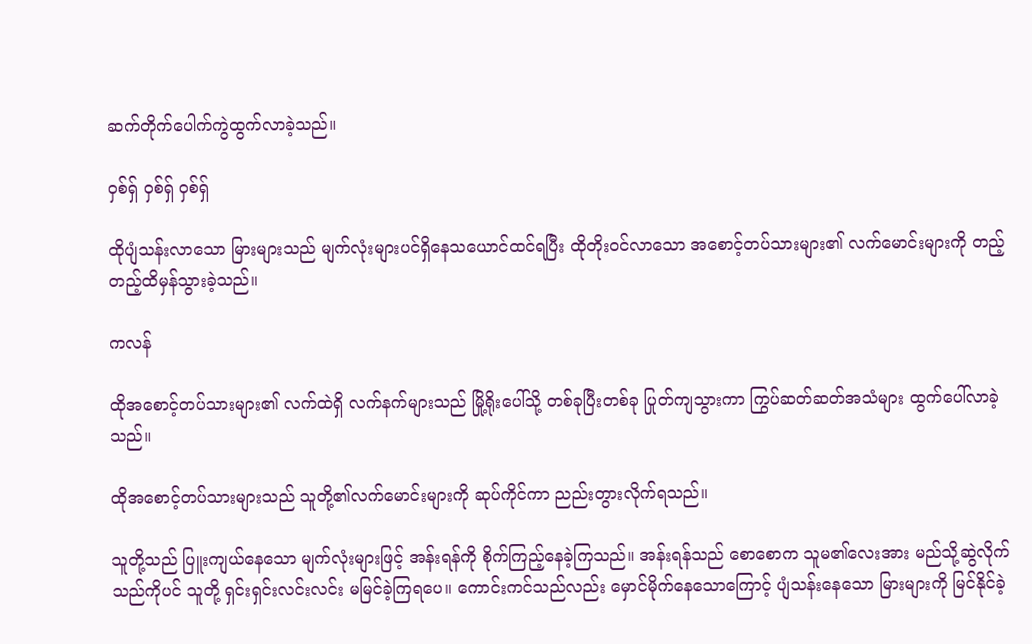ဆက်တိုက်ပေါက်ကွဲထွက်လာခဲ့သည်။

ဝှစ်ရှ် ဝှစ်ရှ် ဝှစ်ရှ်

ထိုပျံသန်းလာသော မြားများသည် မျက်လုံးများပင်ရှိနေသယောင်ထင်ရပြီး ထိုတိုးဝင်လာသော အစောင့်တပ်သားများ၏ လက်မောင်းများကို တည့်တည့်ထိမှန်သွားခဲ့သည်။

ကလန်

ထိုအစောင့်တပ်သားများ၏ လက်ထဲရှိ လက်နက်များသည် မြို့ရိုးပေါ်သို့ တစ်ခုပြီးတစ်ခု ပြုတ်ကျသွားကာ ကြွပ်ဆတ်ဆတ်အသံများ ထွက်ပေါ်လာခဲ့သည်။

ထိုအစောင့်တပ်သားများသည် သူတို့၏လက်မောင်းများကို ဆုပ်ကိုင်ကာ ညည်းတွားလိုက်ရသည်။

သူတို့သည် ပြူးကျယ်နေသော မျက်လုံးများဖြင့် အန်းရန်ကို စိုက်ကြည့်နေခဲ့ကြသည်။ အန်းရန်သည် စောစောက သူမ၏လေးအား မည်သို့ဆွဲလိုက်သည်ကိုပင် သူတို့ ရှင်းရှင်းလင်းလင်း မမြင်ခဲ့ကြရပေ။ ကောင်းကင်သည်လည်း မှောင်မိုက်နေသောကြောင့် ပျံသန်းနေသော မြားများကို မြင်နိုင်ခဲ့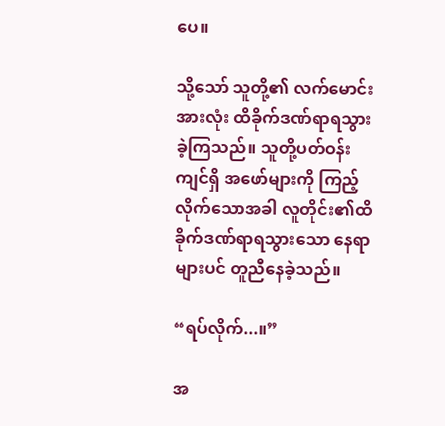ပေ။

သို့သော် သူတို့၏ လက်မောင်းအားလုံး ထိခိုက်ဒဏ်ရာရသွားခဲ့ကြသည်။ သူတို့ပတ်ဝန်းကျင်ရှိ အဖော်များကို ကြည့်လိုက်သောအခါ လူတိုင်း၏ထိခိုက်ဒဏ်ရာရသွားသော နေရာများပင် တူညီနေခဲ့သည်။

“ရပ်လိုက်...။”

အ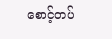စောင့်တပ်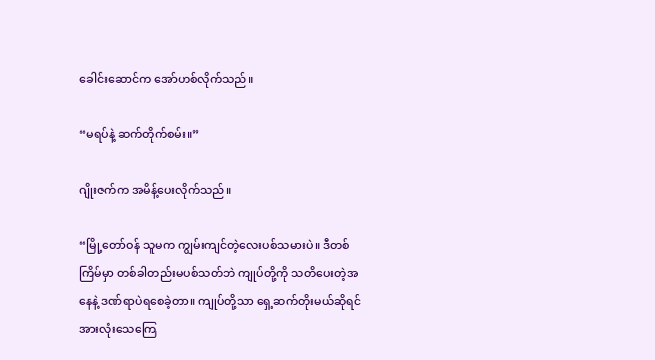ခေါင်းဆောင်က အော်ဟစ်လိုက်သည်။

“မရပ်နဲ့ ဆက်တိုက်စမ်း။”

ဂျိုးဇက်က အမိန့်ပေးလိုက်သည်။

“မြို့တော်ဝန် သူမက ကျွမ်းကျင်တဲ့လေးပစ်သမားပဲ။ ဒီတစ်ကြိမ်မှာ တစ်ခါတည်းမပစ်သတ်ဘဲ ကျုပ်တို့ကို သတိပေးတဲ့အနေနဲ့ ဒဏ်ရာပဲရစေခဲ့တာ။ ကျုပ်တို့သာ ရှေ့ဆက်တိုးမယ်‌ဆိုရင် အားလုံးသေကြေ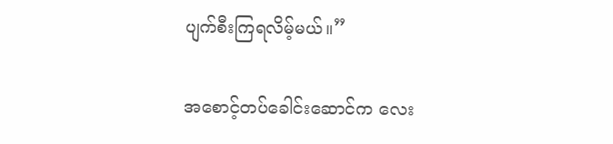ပျက်စီးကြရလိမ့်မယ်။”

အစောင့်တပ်ခေါင်းဆောင်က လေး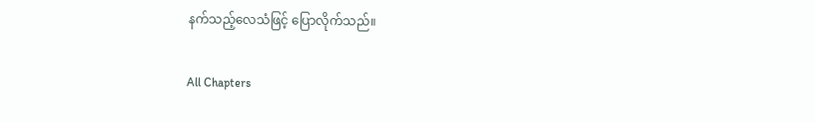နက်သည့်လေသံဖြင့် ပြောလိုက်သည်။

All Chapters